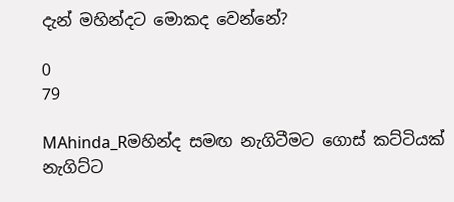දැන් මහින්දට මොකද වෙන්නේ?

0
79

MAhinda_Rමහින්ද සමඟ නැගිටීමට ගොස් කට්ටියක් නැගිට්ට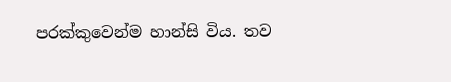පරක්කුවෙන්ම හාන්සි විය. තව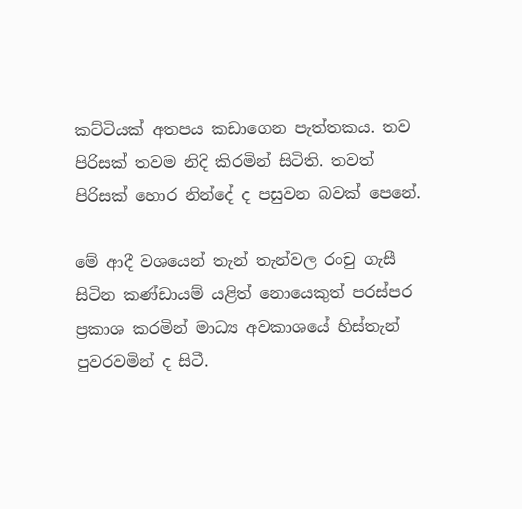කට්ටියක් අතපය කඩාගෙන පැත්තකය. තව පිරිසක් තවම නිදි කිරමින් සිටිති. තවත් පිරිසක් හොර නින්දේ ද පසුවන බවක් පෙනේ.

මේ ආදී වශයෙන් තැන් තැන්වල රංචු ගැසී සිටින කණ්ඩායම් යළිත් නොයෙකුත් පරස්පර ප්‍රකාශ කරමින් මාධ්‍ය අවකාශයේ හිස්තැන් පුවරවමින් ද සිටී.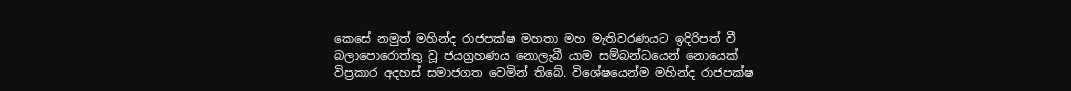කෙසේ නමුත් මහින්ද රාජපක්ෂ මහතා මහ මැතිවරණයට ඉදිරිපත් වී බලාපොරොත්තු වූ ජයග්‍රහණය නොලැබී යාම සම්බන්ධයෙන් නොයෙක් විප්‍රකාර අදහස් සමාජගත වෙමින් තිබේ. විශේෂයෙන්ම මහින්ද රාජපක්ෂ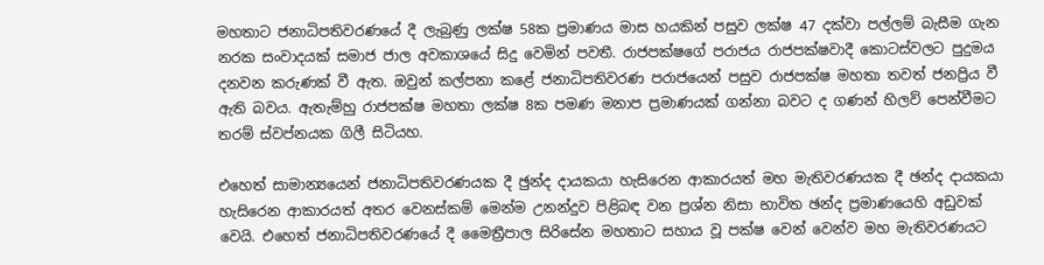මහතාට ජනාධිපතිවරණයේ දී ලැබුණු ලක්ෂ 58ක ප්‍රමාණය මාස හයකින් පසුව ලක්ෂ 47 දක්වා පල්ලම් බැසීම ගැන නරක සංවාදයක් සමාජ ජාල අවකාශයේ සිදු වෙමින් පවතී. රාජපක්ෂගේ පරාජය රාජපක්ෂවාදී කොටස්වලට පුදුමය දනවන කරුණක් වී ඇත. ඔවුන් කල්පනා කළේ ජනාධිපතිවරණ පරාජයෙන් පසුව රාජපක්ෂ මහතා තවත් ජනප්‍රිය වී ඇති බවය. ඇතැම්හු රාජපක්ෂ මහතා ලක්ෂ 8ක පමණ මනාප ප්‍රමාණයක් ගන්නා බවට ද ගණන් හිලව් පෙන්වීමට තරම් ස්වප්නයක ගිලී සිටියහ.

එහෙත් සාමාන්‍යයෙන් ජනාධිපතිවරණයක දී ඡුන්ද දායකයා හැසිරෙන ආකාරයත් මහ මැතිවරණයක දී ඡන්ද දායකයා හැසිරෙන ආකාරයත් අතර වෙනස්කම් මෙන්ම උනන්දුව පිළිබඳ වන ප්‍රශ්න නිසා භාවිත ඡන්ද ප්‍රමාණයෙහි අඩුවක් වෙයි. එහෙත් ජනාධිපතිවරණයේ දී මෛත්‍රීපාල සිරිසේන මහතාට සහාය වූ පක්ෂ වෙන් වෙන්ව මහ මැතිවරණයට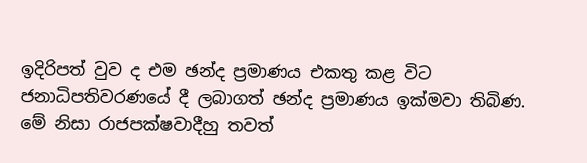ඉදිරිපත් වුව ද එම ඡන්ද ප්‍රමාණය එකතු කළ විට ජනාධිපතිවරණයේ දී ලබාගත් ඡන්ද ප්‍රමාණය ඉක්මවා තිබිණ. මේ නිසා රාජපක්ෂවාදීහු තවත්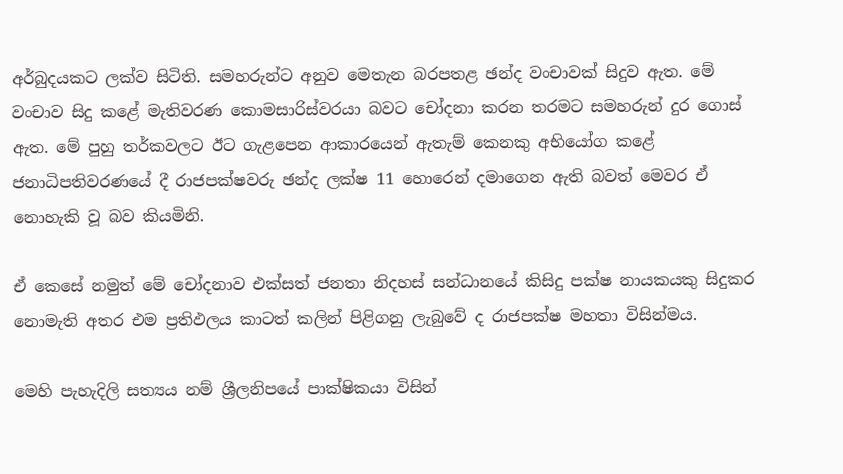අර්බුදයකට ලක්ව සිටිති. සමහරුන්ට අනුව මෙතැන බරපතළ ඡන්ද වංචාවක් සිදුව ඇත. මේ වංචාව සිදු කළේ මැතිවරණ කොමසාරිස්වරයා බවට චෝදනා කරන තරමට සමහරුන් දුර ගොස් ඇත. මේ පුහු තර්කවලට ඊට ගැළපෙන ආකාරයෙන් ඇතැම් කෙනකු අභියෝග කළේ ජනාධිපතිවරණයේ දී රාජපක්ෂවරු ඡන්ද ලක්ෂ 11 හොරෙන් දමාගෙන ඇති බවත් මෙවර ඒ නොහැකි වූ බව කියමිනි.

ඒ කෙසේ නමුත් මේ චෝදනාව එක්සත් ජනතා නිදහස් සන්ධානයේ කිසිදු පක්ෂ නායකයකු සිදුකර නොමැති අතර එම ප්‍රතිඵලය කාටත් කලින් පිළිගනු ලැබුවේ ද රාජපක්ෂ මහතා විසින්මය.

මෙහි පැහැදිලි සත්‍යය නම් ශ්‍රීලනිපයේ පාක්ෂිකයා විසින්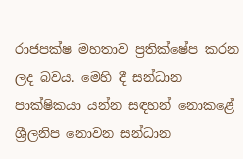රාජපක්ෂ මහතාව ප්‍රතික්ෂේප කරන ලද බවය. මෙහි දී සන්ධාන පාක්ෂිකයා යන්න සඳහන් නොකළේ ශ්‍රීලනිප නොවන සන්ධාන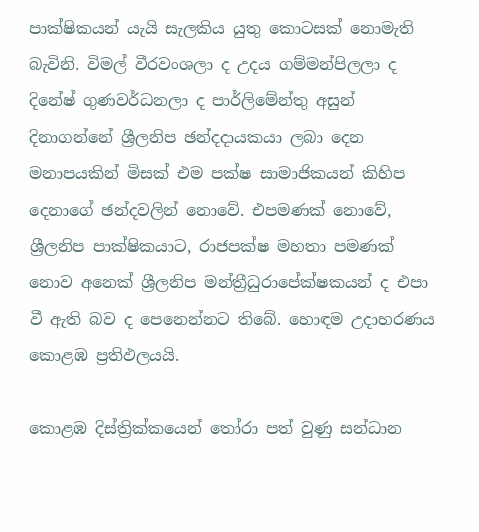පාක්ෂිකයන් යැයි සැලකිය යුතු කොටසක් නොමැති බැවිනි. විමල් වීරවංශලා ද උදය ගම්මන්පිලලා ද දිනේෂ් ගුණවර්ධනලා ද පාර්ලිමේන්තු අසුන් දිනාගන්නේ ශ්‍රීලනිප ඡන්දදායකයා ලබා දෙන මනාපයකින් මිසක් එම පක්ෂ සාමාජිකයන් කිහිප දෙනාගේ ඡන්දවලින් නොවේ. එපමණක් නොවේ, ශ්‍රීලනිප පාක්ෂිකයාට, රාජපක්ෂ මහතා පමණක් නොව අනෙක් ශ්‍රීලනිප මන්ත්‍රීධුරාපේක්ෂකයන් ද එපා වී ඇති බව ද පෙනෙන්නට තිබේ. හොඳම උදාහරණය කොළඹ ප්‍රතිඵලයයි.

කොළඹ දිස්ත්‍රික්කයෙන් තෝරා පත් වුණු සන්ධාන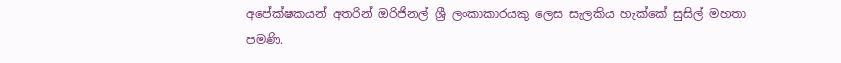අපේක්ෂකයන් අතරින් ඔරිජිනල් ශ්‍රී ලංකාකාරයකු ලෙස සැලකිය හැක්කේ සුසිල් මහතා පමණි.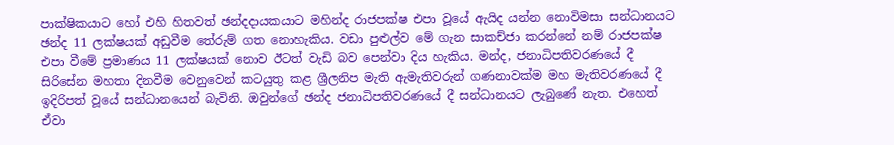පාක්ෂිකයාට හෝ එහි හිතවත් ඡන්දදායකයාට මහින්ද රාජපක්ෂ එපා වූයේ ඇයිද යන්න නොවිමසා සන්ධානයට ඡන්ද 11 ලක්ෂයක් අඩුවීම තේරුම් ගත නොහැකිය. වඩා පුළුල්ව මේ ගැන සාකච්ජා කරන්නේ නම් රාජපක්ෂ එපා වීමේ ප්‍රමාණය 11 ලක්ෂයක් නොව ඊටත් වැඩි බව පෙන්වා දිය හැකිය. මන්ද, ජනාධිපතිවරණයේ දී සිරිසේන මහතා දිනවීම වෙනුවෙන් කටයුතු කළ ශ්‍රීලනිප මැති ඇමැතිවරුන් ගණනාවක්ම මහ මැතිවරණයේ දී ඉදිරිපත් වූයේ සන්ධානයෙන් බැවිනි. ඔවුන්ගේ ඡන්ද ජනාධිපතිවරණයේ දී සන්ධානයට ලැබුණේ නැත. එහෙත් ඒවා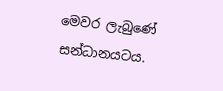මෙවර ලැබුණේ සන්ධානයටය.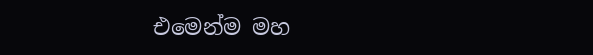එමෙන්ම මහ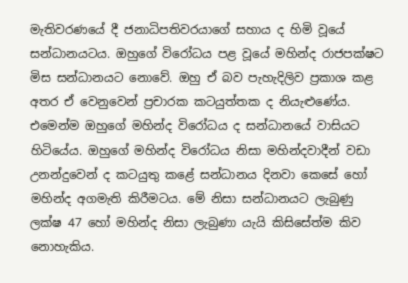මැතිවරණයේ දී ජනාධිපතිවරයාගේ සහාය ද හිමි වූයේ සන්ධානයටය. ඔහුගේ විරෝධය පළ වූයේ මහින්ද රාජපක්ෂට මිස සන්ධානයට නොවේ. ඔහු ඒ බව පැහැදිලිව ප්‍රකාශ කළ අතර ඒ වෙනුවෙන් ප්‍රචාරක කටයුත්තක ද නියැළුණේය. එමෙන්ම ඔහුගේ මහින්ද විරෝධය ද සන්ධානයේ වාසියට හිටියේය. ඔහුගේ මහින්ද විරෝධය නිසා මහින්දවාදීන් වඩා උනන්දුවෙන් ද කටයුතු කළේ සන්ධානය දිනවා කෙසේ හෝ මහින්ද අගමැති කිරීමටය. මේ නිසා සන්ධානයට ලැබුණු ලක්ෂ 47 හෝ මහින්ද නිසා ලැබුණා යැයි කිසිසේත්ම කිව නොහැකිය.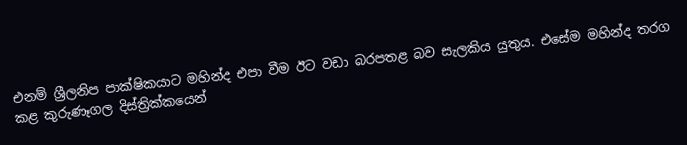එනම් ශ්‍රීලනිප පාක්ෂිකයාට මහින්ද එපා වීම ඊට වඩා බරපතළ බව සැලකිය යුතුය. එසේම මහින්ද තරග කළ කුරුණෑගල දිස්ත්‍රික්කයෙන්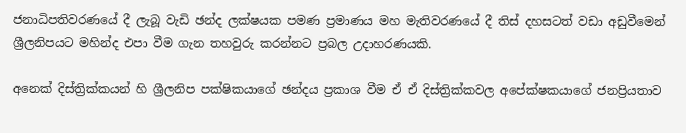ජනාධිපතිවරණයේ දී ලැබූ වැඩි ඡන්ද ලක්ෂයක පමණ ප්‍රමාණය මහ මැතිවරණයේ දී තිස් දහසටත් වඩා අඩුවීමෙන් ශ්‍රීලනිපයට මහින්ද එපා වීම ගැන තහවුරු කරන්නට ප්‍රබල උදාහරණයකි.

අනෙක් දිස්ත්‍රික්කයන් හි ශ්‍රීලනිප පක්ෂිකයාගේ ඡන්දය ප්‍රකාශ වීම ඒ ඒ දිස්ත්‍රික්කවල අපේක්ෂකයාගේ ජනප්‍රියතාව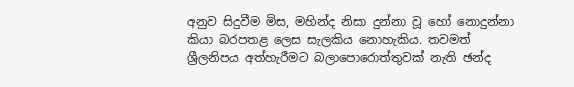අනුව සිදුවීම මිස, මහින්ද නිසා දුන්නා වූ හෝ නොදුන්නා කියා බරපතළ ලෙස සැලකිය නොහැකිය. තවමත් ශ්‍රීලනිපය අත්හැරීමට බලාපොරොත්තුවක් නැති ඡන්ද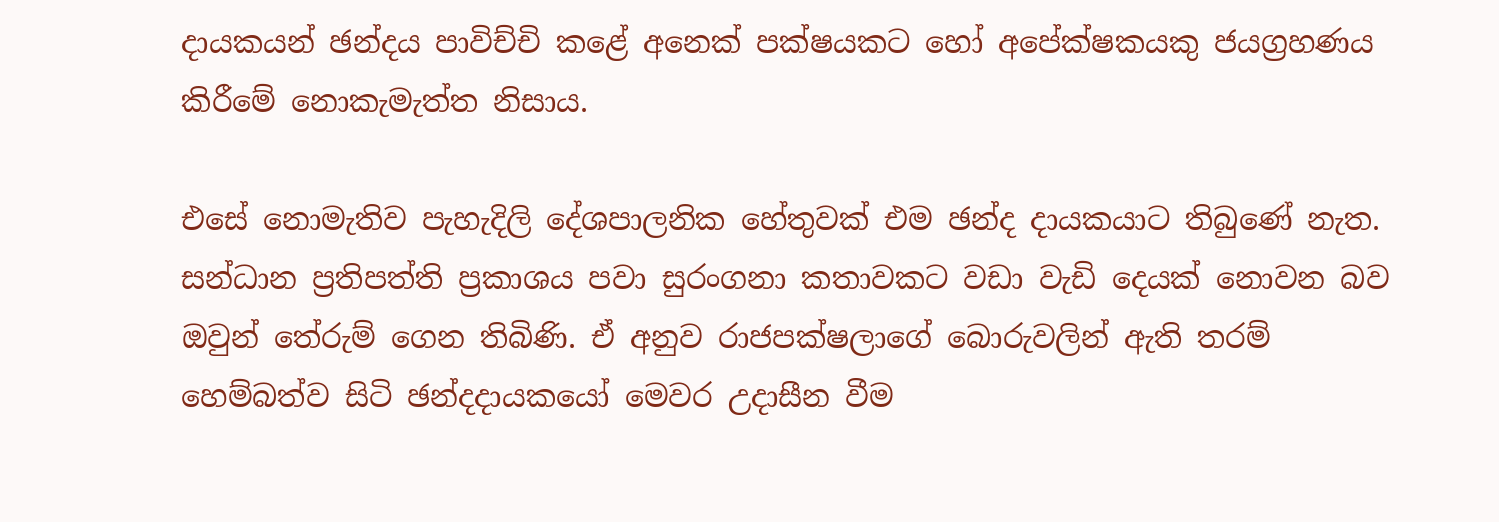දායකයන් ඡන්දය පාවිච්චි කළේ අනෙක් පක්ෂයකට හෝ අපේක්ෂකයකු ජයග්‍රහණය කිරීමේ නොකැමැත්ත නිසාය.

එසේ නොමැතිව පැහැදිලි දේශපාලනික හේතුවක් එම ඡන්ද දායකයාට තිබුණේ නැත. සන්ධාන ප්‍රතිපත්ති ප්‍රකාශය පවා සුරංගනා කතාවකට වඩා වැඩි දෙයක් නොවන බව ඔවුන් තේරුම් ගෙන තිබිණි. ඒ අනුව රාජපක්ෂලාගේ බොරුවලින් ඇති තරම් හෙම්බත්ව සිටි ඡන්දදායකයෝ මෙවර උදාසීන වීම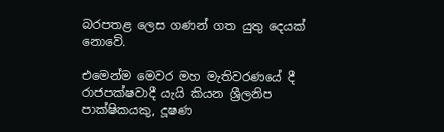බරපතළ ලෙස ගණන් ගත යුතු දෙයක් නොවේ.

එමෙන්ම මෙවර මහ මැතිවරණයේ දී රාජපක්ෂවාදී යැයි කියන ශ්‍රීලනිප පාක්ෂිකයකු, දූෂණ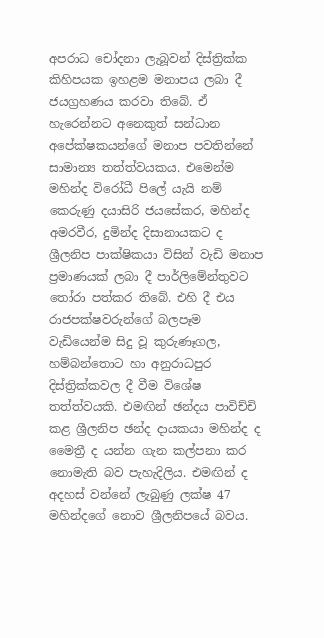අපරාධ චෝදනා ලැබූවන් දිස්ත්‍රික්ක කිහිපයක ඉහළම මනාපය ලබා දී ජයග්‍රහණය කරවා තිබේ. ඒ හැරෙන්නට අනෙකුත් සන්ධාන අපේක්ෂකයන්ගේ මනාප පවතින්නේ සාමාන්‍ය තත්ත්වයකය. එමෙන්ම මහින්ද විරෝධී පිලේ යැයි නම් කෙරුණු දයාසිරි ජයසේකර, මහින්ද අමරවීර, දුමින්ද දිසානායකට ද ශ්‍රීලනිප පාක්ෂිකයා විසින් වැඩි මනාප ප්‍රමාණයක් ලබා දී පාර්ලිමේන්තුවට තෝරා පත්කර තිබේ. එහි දී එය රාජපක්ෂවරුන්ගේ බලපෑම වැඩියෙන්ම සිදු වූ කුරුණෑගල, හම්බන්තොට හා අනුරාධපුර දිස්ත්‍රික්කවල දී වීම විශේෂ තත්ත්වයකි. එමඟින් ඡන්දය පාවිච්චි කළ ශ්‍රීලනිප ඡන්ද දායකයා මහින්ද ද මෛත්‍රී ද යන්න ගැන කල්පනා කර නොමැති බව පැහැදිලිය. එමඟින් ද අදහස් වන්නේ ලැබුණු ලක්ෂ 47 මහින්දගේ නොව ශ්‍රීලනිපයේ බවය.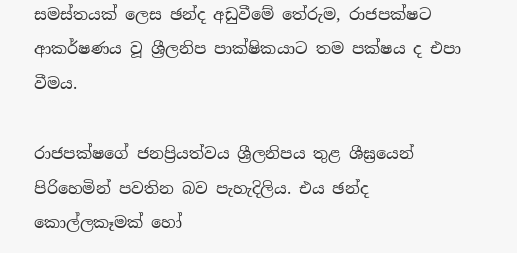සමස්තයක් ලෙස ඡන්ද අඩුවීමේ තේරුම, රාජපක්ෂට ආකර්ෂණය වූ ශ්‍රීලනිප පාක්ෂිකයාට තම පක්ෂය ද එපා වීමය.

රාජපක්ෂගේ ජනප්‍රියත්වය ශ්‍රීලනිපය තුළ ශීඝ්‍රයෙන් පිරිහෙමින් පවතින බව පැහැදිලිය. එය ඡන්ද කොල්ලකෑමක් හෝ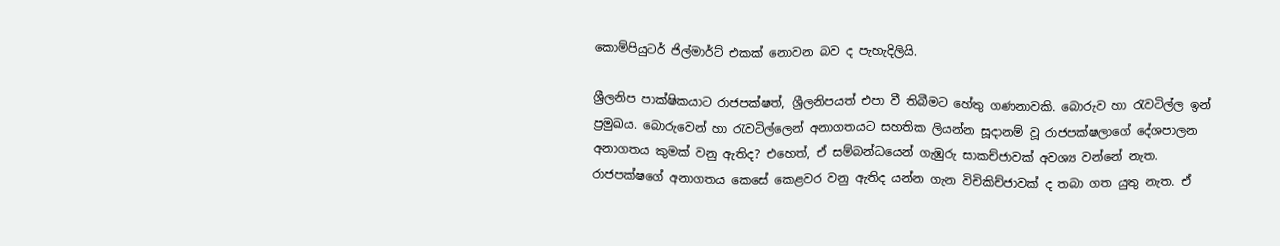කොම්පියුටර් ජිල්මාර්ට් එකක් නොවන බව ද පැහැදිලියි.

ශ්‍රීලනිප පාක්ෂිකයාට රාජපක්ෂත්, ශ්‍රීලනිපයත් එපා වී තිබීමට හේතු ගණනාවකි. බොරුව හා රැවටිල්ල ඉන් ප්‍රමුඛය. බොරුවෙන් හා රැවටිල්ලෙන් අනාගතයට සහතික ලියන්න සූදානම් වූ රාජපක්ෂලාගේ දේශපාලන අනාගතය කුමක් වනු ඇතිද? එහෙත්, ඒ සම්බන්ධයෙන් ගැඹුරු සාකච්ජාවක් අවශ්‍ය වන්නේ නැත. රාජපක්ෂගේ අනාගතය කෙසේ කෙළවර වනු ඇතිද යන්න ගැන විචිකිච්ජාවක් ද තබා ගත යුතු නැත. ඒ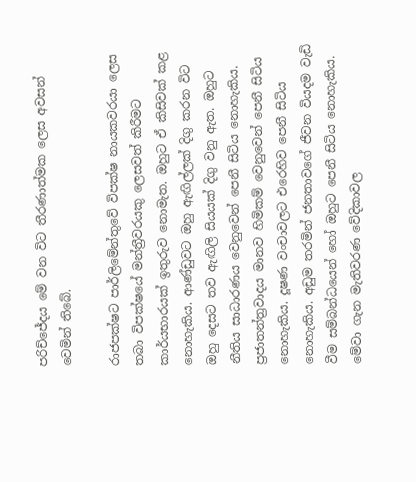පරිච්ජේදය මේ වන විට තීරණාත්මක ලෙස අවසන් වෙමින් තිබේ.

රාජපක්ෂට පාර්ලිමේන්තුවේ විපක්ෂ නායකවරයා ලෙස තබා විපක්ෂයේ මන්ත්‍රීවරයකු ලෙසවත් කිරීමට කාර්යභාරයක් ඉතුරුව නොමැත. ඔහුට ඒ කිසිවක් කළ නොහැකිය. ආණ්ඩුවට ඔහු ඇඟිල්ලක් දිගු කරන විට ඔහු දෙසට තව ඇඟිලි සියයක් දිගු වනු ඇත. ඔහුට නීතිය සාධාරණය වෙනුවෙන් පෙනී සිටිය නොහැකිය. ප්‍රජාතන්ත්‍රවාදය මානව හිමිකම් වෙනුවෙන් පෙනී සිටිය නොහැකිය. දූෂණ වංචාවලට එරෙහිව පෙනී සිටිය නොහැකිය. අඩුම තරමින් ජනතාවගේ ජීවන වියදම වැඩි වීම සම්බන්ධයෙන් හෝ ඔහුට පෙනී සිටිය නොහැකිය. මේවා ගැන මැතිවරණ වේදිකාවල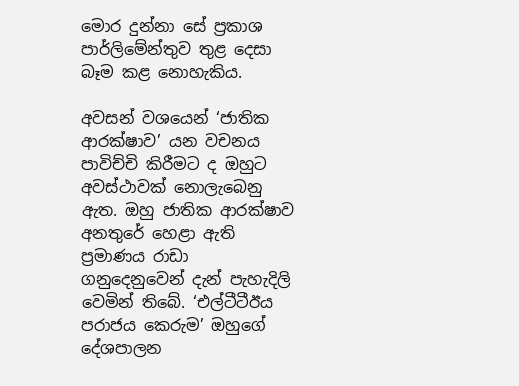මොර දුන්නා සේ ප්‍රකාශ පාර්ලිමේන්තුව තුළ දෙසා බෑම කළ නොහැකිය.

අවසන් වශයෙන් ‘ජාතික ආරක්ෂාව’ යන වචනය පාවිච්චි කිරීමට ද ඔහුට අවස්ථාවක් නොලැබෙනු ඇත. ඔහු ජාතික ආරක්ෂාව අනතුරේ හෙළා ඇති ප්‍රමාණය රාඩා ගනුදෙනුවෙන් දැන් පැහැදිලි වෙමින් තිබේ. ‘එල්ටීටීඊය පරාජය කෙරුම’ ඔහුගේ දේශපාලන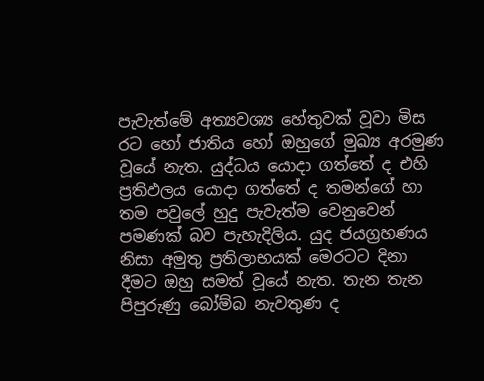පැවැත්මේ අත්‍යවශ්‍ය හේතුවක් වූවා මිස රට හෝ ජාතිය හෝ ඔහුගේ මුඛ්‍ය අරමුණ වූයේ නැත. යුද්ධය යොදා ගත්තේ ද එහි ප්‍රතිඵලය යොදා ගත්තේ ද තමන්ගේ හා තම පවුලේ හුදු පැවැත්ම වෙනුවෙන් පමණක් බව පැහැදිලිය. යුද ජයග්‍රහණය නිසා අමුතු ප්‍රතිලාභයක් මෙරටට දිනා දීමට ඔහු සමත් වූයේ නැත. තැන තැන පිපුරුණු බෝම්බ නැවතුණ ද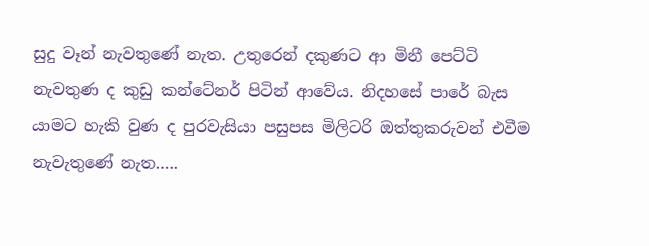සුදු වෑන් නැවතුණේ නැත. උතුරෙන් දකුණට ආ මිනී පෙට්ටි නැවතුණ ද කුඩු කන්ටේනර් පිටින් ආවේය. නිදහසේ පාරේ බැස යාමට හැකි වුණ ද පුරවැසියා පසුපස මිලිටරි ඔත්තුකරුවන් එවීම නැවැතුණේ නැත…..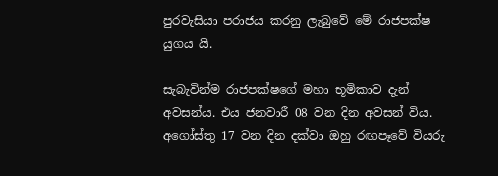පුරවැසියා පරාජය කරනු ලැබුවේ මේ රාජපක්ෂ යුගය යි.

සැබැවින්ම රාජපක්ෂගේ මහා භූමිකාව දැන් අවසන්ය. එය ජනවාරී 08 වන දින අවසන් විය. අගෝස්තු 17 වන දින දක්වා ඔහු රඟපෑවේ වියරු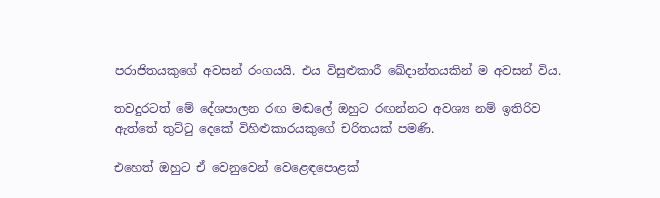පරාජිතයකුගේ අවසන් රංගයයි. එය විසුළුකාරී ඛේදාන්තයකින් ම අවසන් විය.

තවදුරටත් මේ දේශපාලන රඟ මඬලේ ඔහුට රඟන්නට අවශ්‍ය නම් ඉතිරිව ඇත්තේ තුට්ටු දෙකේ විහිළුකාරයකුගේ චරිතයක් පමණි.

එහෙත් ඔහුට ඒ වෙනුවෙන් වෙළෙඳපොළක්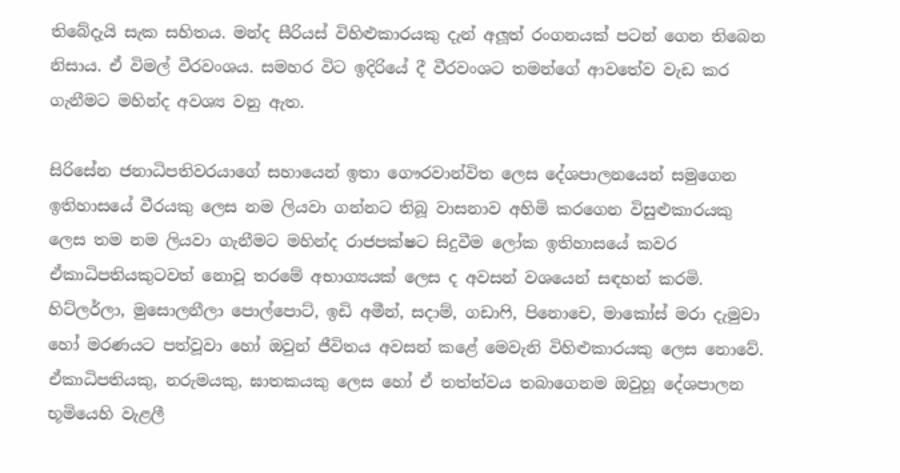තිබේදැයි සැක සහිතය. මන්ද සීරියස් විහිළුකාරයකු දැන් අලූත් රංගනයක් පටන් ගෙන තිබෙන නිසාය. ඒ විමල් වීරවංශය. සමහර විට ඉදිරියේ දී වීරවංශට තමන්ගේ ආවතේව වැඩ කර ගැනීමට මහින්ද අවශ්‍ය වනු ඇත.

සිරිසේන ජනාධිපතිවරයාගේ සහායෙන් ඉතා ගෞරවාන්විත ලෙස දේශපාලනයෙන් සමුගෙන ඉතිහාසයේ වීරයකු ලෙස නම ලියවා ගන්නට තිබූ වාසනාව අහිමි කරගෙන විසුළුකාරයකු ලෙස තම නම ලියවා ගැනීමට මහින්ද රාජපක්ෂට සිදුවීම ලෝක ඉතිහාසයේ කවර ඒකාධිපතියකුටවත් නොවූ තරමේ අභාග්‍යයක් ලෙස ද අවසන් වශයෙන් සඳහන් කරමි. හිට්ලර්ලා, මුසොලනීලා පොල්පොට්, ඉඩි අමීන්, සදාම්, ගඩාෆි, පිනොචෙ, මාකෝස් මරා දැමුවා හෝ මරණයට පත්වූවා හෝ ඔවුන් ජීවිතය අවසන් කළේ මෙවැනි විහිළුකාරයකු ලෙස නොවේ. ඒකාධිපතියකු, නරුමයකු, ඝාතකයකු ලෙස හෝ ඒ තත්ත්වය තබාගෙනම ඔවුහූ දේශපාලන භූමියෙහි වැළලී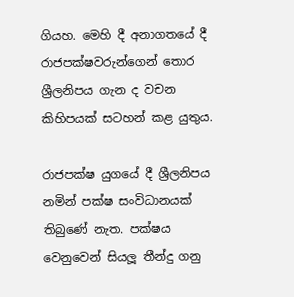ගියහ. මෙහි දී අනාගතයේ දී රාජපක්ෂවරුන්ගෙන් තොර ශ්‍රීලනිපය ගැන ද වචන කිහිපයක් සටහන් කළ යුතුය.

රාජපක්ෂ යුගයේ දී ශ්‍රීලනිපය නමින් පක්ෂ සංවිධානයක් තිබුණේ නැත. පක්ෂය වෙනුවෙන් සියලූ තීන්දු ගනු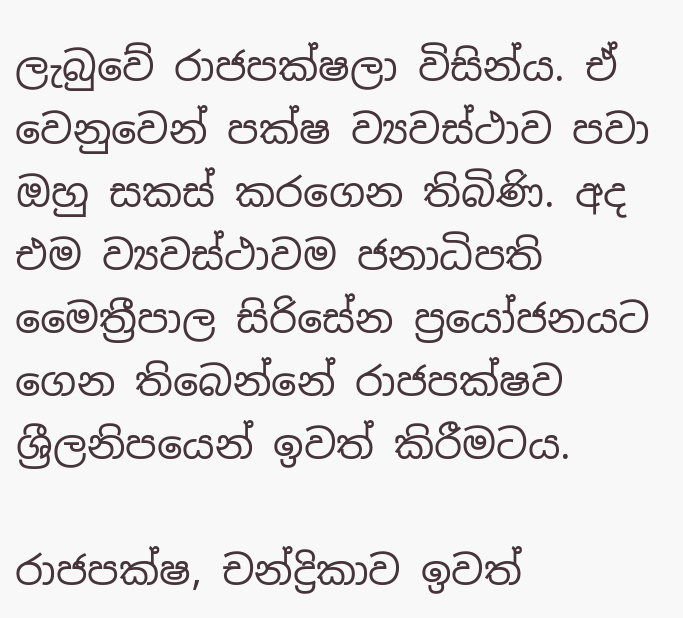ලැබුවේ රාජපක්ෂලා විසින්ය. ඒ වෙනුවෙන් පක්ෂ ව්‍යවස්ථාව පවා ඔහු සකස් කරගෙන තිබිණි. අද එම ව්‍යවස්ථාවම ජනාධිපති මෛත්‍රීපාල සිරිසේන ප්‍රයෝජනයට ගෙන තිබෙන්නේ රාජපක්ෂව ශ්‍රීලනිපයෙන් ඉවත් කිරීමටය.

රාජපක්ෂ, චන්ද්‍රිකාව ඉවත්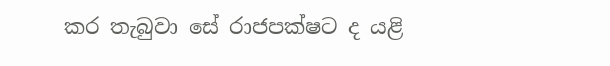කර තැබුවා සේ රාජපක්ෂට ද යළි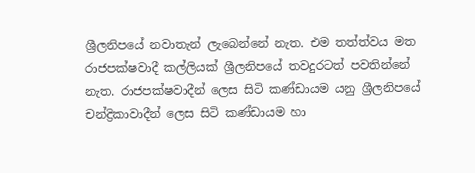ශ්‍රීලනිපයේ නවාතැන් ලැබෙන්නේ නැත. එම තත්ත්වය මත රාජපක්ෂවාදී කල්ලියක් ශ්‍රීලනිපයේ තවදුරටත් පවතින්නේ නැත. රාජපක්ෂවාදීන් ලෙස සිටි කණ්ඩායම යනු ශ්‍රීලනිපයේ චන්ද්‍රිකාවාදීන් ලෙස සිටි කණ්ඩායම හා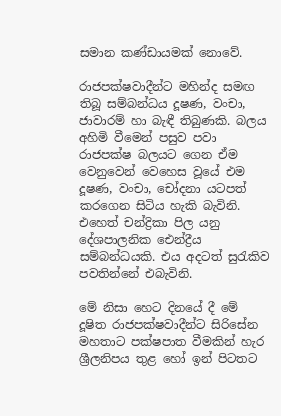සමාන කණ්ඩායමක් නොවේ.

රාජපක්ෂවාදීන්ට මහින්ද සමඟ තිබූ සම්බන්ධය දූෂණ, වංචා, ජාවාරම් හා බැඳී තිබුණකි. බලය අහිමි වීමෙන් පසුව පවා රාජපක්ෂ බලයට ගෙන ඒම වෙනුවෙන් වෙහෙස වූයේ එම දූෂණ, වංචා, චෝදනා යටපත් කරගෙන සිටිය හැකි බැවිනි. එහෙත් චන්ද්‍රිකා පිල යනු දේශපාලනික ඓන්ද්‍රීය සම්බන්ධයකි. එය අදටත් සුරැකිව පවතින්නේ එබැවිනි.

මේ නිසා හෙට දිනයේ දී මේ දූෂිත රාජපක්ෂවාදීන්ට සිරිසේන මහතාට පක්ෂපාත වීමකින් හැර ශ්‍රීලනිපය තුළ හෝ ඉන් පිටතට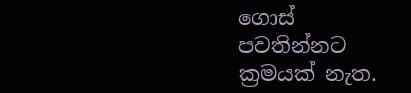ගොස් පවතින්නට ක්‍රමයක් නැත.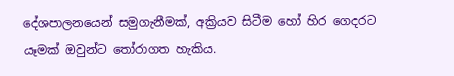දේශපාලනයෙන් සමුගැනීමක්, අක්‍රියව සිටීම හෝ හිර ගෙදරට යෑමක් ඔවුන්ට තෝරාගත හැකිය.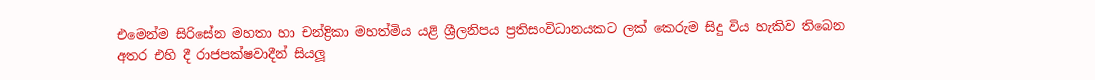එමෙන්ම සිරිසේන මහතා හා චන්ද්‍රිකා මහත්මිය යළි ශ්‍රීලනිපය ප්‍රතිසංවිධානයකට ලක් කෙරුම සිදු විය හැකිව තිබෙන අතර එහි දී රාජපක්ෂවාදීන් සියලූ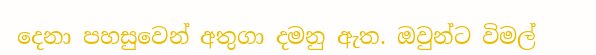දෙනා පහසුවෙන් අතුගා දමනු ඇත. ඔවුන්ට විමල්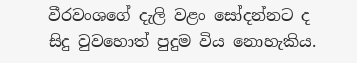වීරවංශගේ දැලි වළං සෝදන්නට ද සිදු වුවහොත් පුදුම විය නොහැකිය.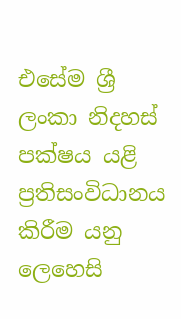එසේම ශ්‍රී ලංකා නිදහස් පක්ෂය යළි ප්‍රතිසංවිධානය කිරීම යනු ලෙහෙසි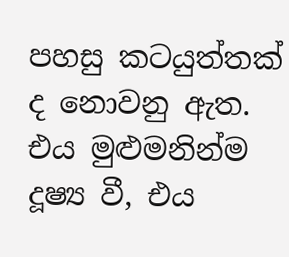පහසු කටයුත්තක් ද නොවනු ඇත. එය මුළුමනින්ම දූෂ්‍ය වී, එය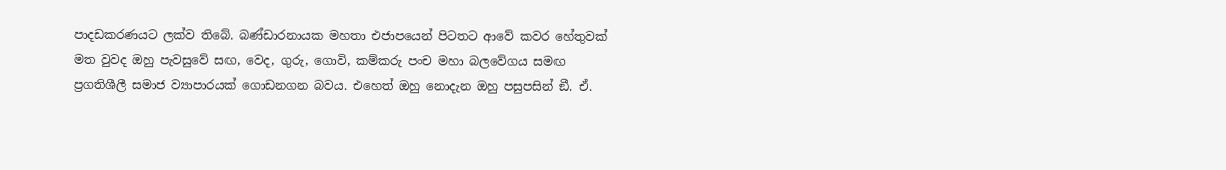පාදඩකරණයට ලක්ව තිබේ. බණ්ඩාරනායක මහතා එජාපයෙන් පිටතට ආවේ කවර හේතුවක් මත වුවද ඔහු පැවසුවේ සඟ, වෙද, ගුරු, ගොවි, කම්කරු පංච මහා බලවේගය සමඟ ප්‍රගතිශීලී සමාජ ව්‍යාපාරයක් ගොඩනගන බවය. එහෙත් ඔහු නොදැන ඔහු පසුපසින් ඞී. ඒ.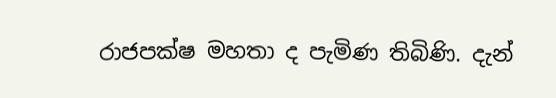රාජපක්ෂ මහතා ද පැමිණ තිබිණි. දැන්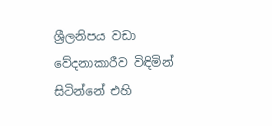ශ්‍රීලනිපය වඩා වේදනාකාරීව විඳිමින් සිටින්නේ එහි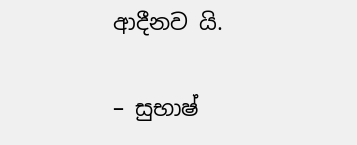ආදීනව යි.

– සුභාෂ්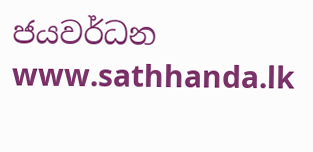ජයවර්ධන
www.sathhanda.lk